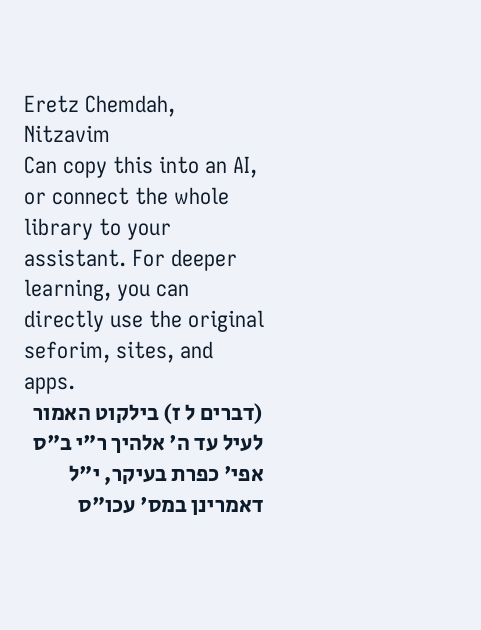Eretz Chemdah, Nitzavim
Can copy this into an AI, or connect the whole library to your assistant. For deeper learning, you can directly use the original seforim, sites, and apps.
(דברים ל ז) בילקוט האמור לעיל עד ה' אלהיך ר"י ב"ס אפי' כפרת בעיקר, י"ל דאמרינן במס' עכו"ס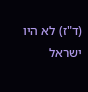(ד"ז) לא היו ישראל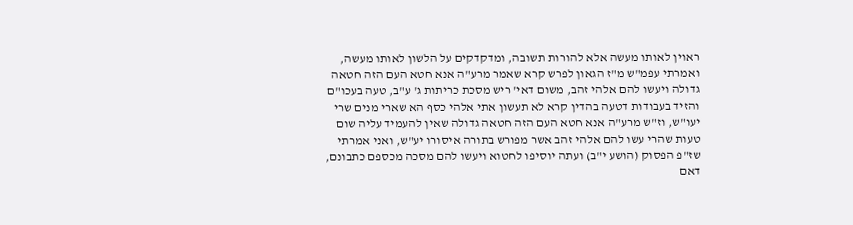ראוין לאותו מעשה אלא להורות תשובה, ומדקדקים על הלשון לאותו מעשה, ואמרתי עפמ"ש מ"ז הגאון לפרש קרא שאמר מרע"ה אנא חטא העם הזה חטאה גדולה ויעשו להם אלהי זהב, משום דאי' ריש מסכת כריתות ג' ע"ב, טעה בעכו"ם והזיד בעבודות דטעה בהדין קרא לא תעשון אתי אלהי כסף הא שארי מנים שרי יעו"ש, וז"ש מרע"ה אנא חטא העם הזה חטאה גדולה שאין להעמיד עליה שום טעות שהרי עשו להם אלהי זהב אשר מפורש בתורה איסורו יע"ש, ואני אמרתי שז"פ הפסוק (הושע י"ב) ועתה יוסיפו לחטוא ויעשו להם מסכה מכספם כתבונם, דאם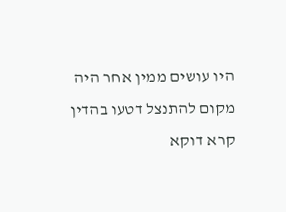היו עושים ממין אחר היה מקום להתנצל דטעו בהדין קרא דוקא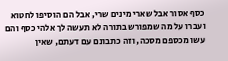כסף אסור אבל שארי מינים שרי, אבל הם הוסיפו לחטוא ועברו על מה שמפורש בתורה לא תעשה לך אלהי כסף והם עשו מכספם מסכה, וזה כתבונם עם דעתם, שאין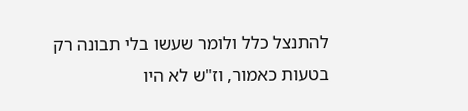להתנצל כלל ולומר שעשו בלי תבונה רק בטעות כאמור, וז"ש לא היו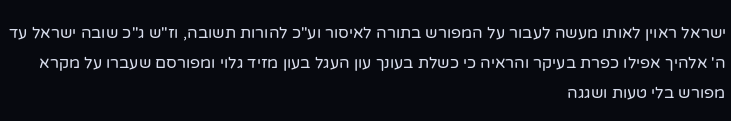ישראל ראוין לאותו מעשה לעבור על המפורש בתורה לאיסור וע"כ להורות תשובה, וז"ש ג"כ שובה ישראל עד ה' אלהיך אפילו כפרת בעיקר והראיה כי כשלת בעונך עון העגל בעון מזיד גלוי ומפורסם שעברו על מקרא מפורש בלי טעות ושגגה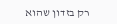רק בזדון שהוא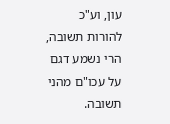עון, וע"כ להורות תשובה, הרי נשמע דגם על עכו"ם מהני תשובה.